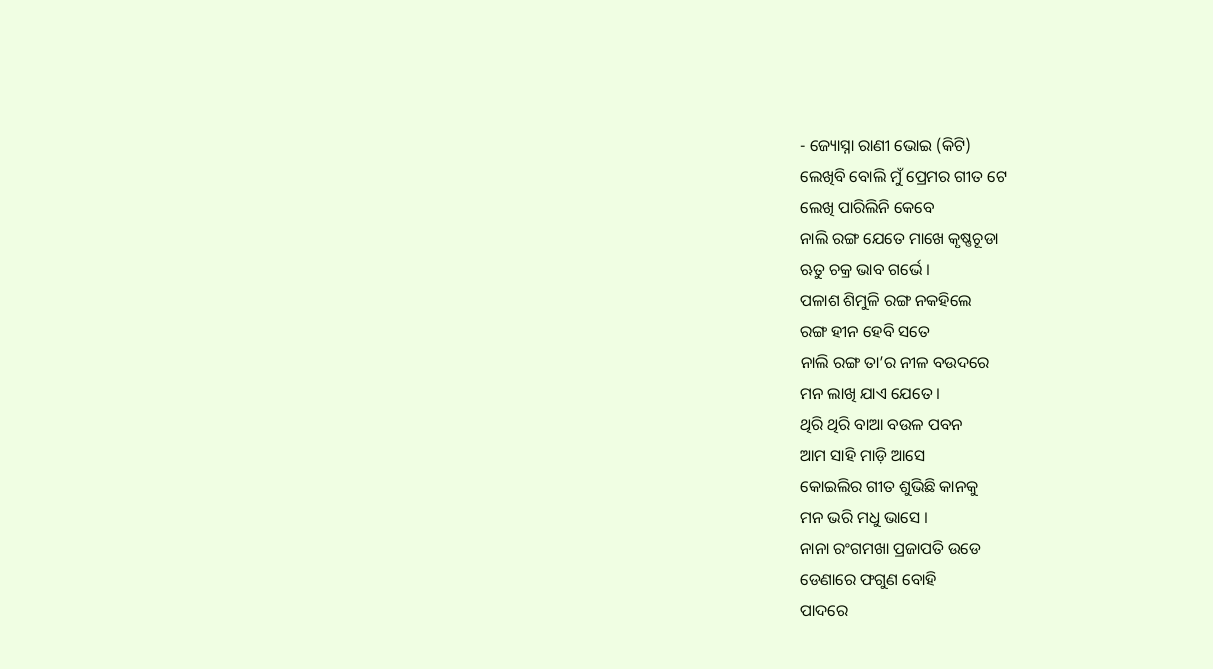- ଜ୍ୟୋସ୍ନା ରାଣୀ ଭୋଇ (କିଟି)
ଲେଖିବି ବୋଲି ମୁଁ ପ୍ରେମର ଗୀତ ଟେ
ଲେଖି ପାରିଲିନି କେବେ
ନାଲି ରଙ୍ଗ ଯେତେ ମାଖେ କୃଷ୍ଣଚୂଡା
ଋତୁ ଚକ୍ର ଭାବ ଗର୍ଭେ ।
ପଳାଶ ଶିମୁଳି ରଙ୍ଗ ନକହିଲେ
ରଙ୍ଗ ହୀନ ହେବି ସତେ
ନାଲି ରଙ୍ଗ ତା’ର ନୀଳ ବଉଦରେ
ମନ ଲାଖି ଯାଏ ଯେତେ ।
ଥିରି ଥିରି ବାଆ ବଉଳ ପବନ
ଆମ ସାହି ମାଡ଼ି ଆସେ
କୋଇଲିର ଗୀତ ଶୁଭିଛି କାନକୁ
ମନ ଭରି ମଧୁ ଭାସେ ।
ନାନା ରଂଗମଖା ପ୍ରଜାପତି ଉଡେ
ଡେଣାରେ ଫଗୁଣ ବୋହି
ପାଦରେ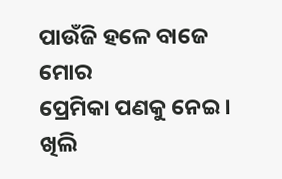ପାଉଁଜି ହଳେ ବାଜେ ମୋର
ପ୍ରେମିକା ପଣକୁ ନେଇ ।
ଖିଲି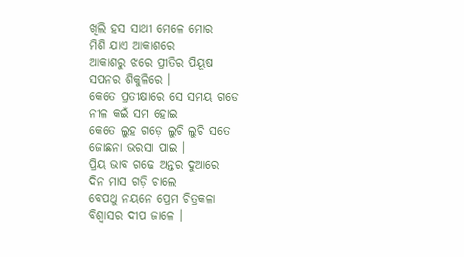ଖିଲି ହସ ସାଥୀ ମେଳେ ମୋର
ମିଶି ଯାଏ ଆକାଶରେ
ଆକାଶରୁ ଝରେ ପ୍ରୀତିର ପିୟୂଷ
ସପନର ଶିକୁଳିରେ ।
କେତେ ପ୍ରତୀକ୍ଷାରେ ସେ ସମୟ ଗଡେ
ନୀଳ କଇଁ ସମ ହୋଇ
କେତେ ଲୁହ ଗଡ଼େ ଲୁଚି ଲୁଚି ସତେ
ଜୋଛନା ଭରସା ପାଇ ।
ପ୍ରିୟ ଭାବ ଗଢେ ଅନ୍ତର ଦୁଆରେ
ଦିନ ମାସ ଗଡ଼ି ଚାଲେ
ବେପଥୁ ନୟନେ ପ୍ରେମ ଚିତ୍ରକଳା
ବିଶ୍ୱାସର ଦୀପ ଜାଳେ ।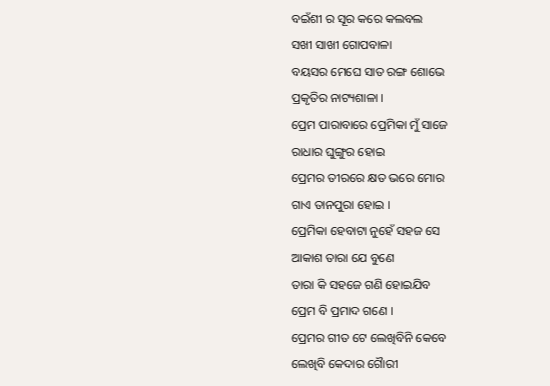ବଇଁଶୀ ର ସୂର କରେ କଲବଲ
ସଖୀ ସାଖୀ ଗୋପବାଳା
ବୟସର ମେଘେ ସାତ ରଙ୍ଗ ଶୋଭେ
ପ୍ରକୃତିର ନାଟ୍ୟଶାଳା ।
ପ୍ରେମ ପାରାବାରେ ପ୍ରେମିକା ମୁଁ ସାଜେ
ରାଧାର ଘୁଙ୍ଗୁର ହୋଇ
ପ୍ରେମର ତୀରରେ କ୍ଷତ ଭରେ ମୋର
ଗାଏ ତାନପୁରା ହୋଇ ।
ପ୍ରେମିକା ହେବାଟା ନୁହେଁ ସହଜ ସେ
ଆକାଶ ତାରା ଯେ ବୁଣେ
ତାରା କି ସହଜେ ଗଣି ହୋଇଯିବ
ପ୍ରେମ ବି ପ୍ରମାଦ ଗଣେ ।
ପ୍ରେମର ଗୀତ ଟେ ଲେଖିବିନି କେବେ
ଲେଖିବି କେଦାର ଗୈାରୀ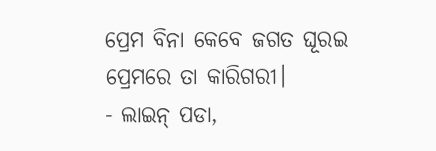ପ୍ରେମ ବିନା କେବେ ଜଗତ ଘୂରଇ
ପ୍ରେମରେ ତା କାରିଗରୀ।
- ଲାଇନ୍ ପଡା,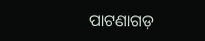ପାଟଣାଗଡ଼